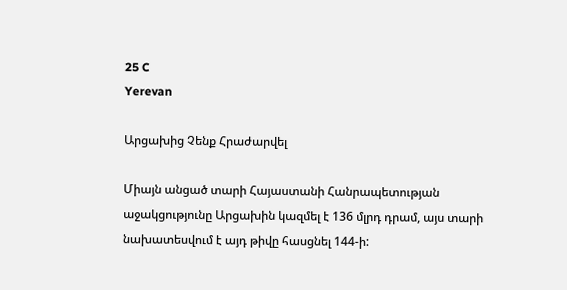25 C
Yerevan

Արցախից Չենք Հրաժարվել

Միայն անցած տարի Հայաստանի Հանրապետության աջակցությունը Արցախին կազմել է 136 մլրդ դրամ, այս տարի նախատեսվում է այդ թիվը հասցնել 144‑ի: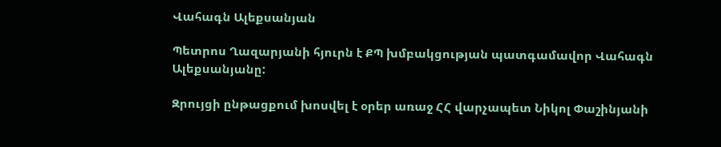Վահագն Ալեքսանյան

Պետրոս Ղազարյանի հյուրն է ՔՊ խմբակցության պատգամավոր Վահագն Ալեքսանյանը:

Զրույցի ընթացքում խոսվել է օրեր առաջ ՀՀ վարչապետ Նիկոլ Փաշինյանի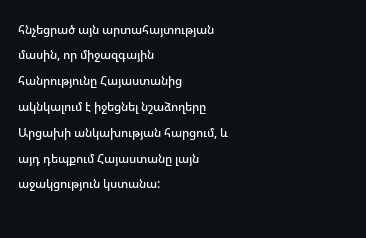հնչեցրած այն արտահայտության մասին, որ միջազգային հանրությունը Հայաստանից ակնկալում է իջեցնել նշաձողերը Արցախի անկախության հարցում, և այդ դեպքում Հայաստանը լայն աջակցություն կստանա: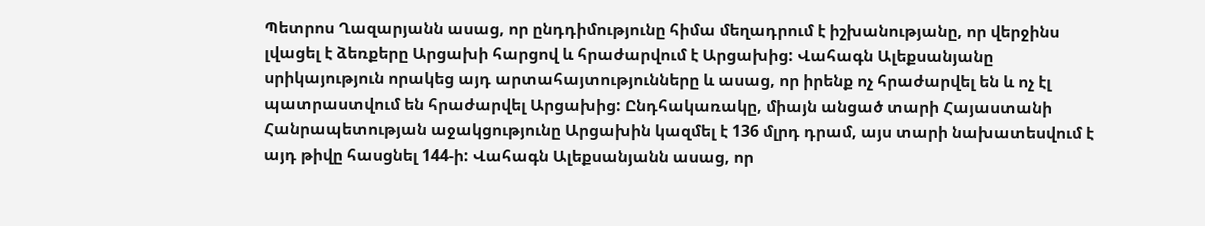Պետրոս Ղազարյանն ասաց, որ ընդդիմությունը հիմա մեղադրում է իշխանությանը, որ վերջինս լվացել է ձեռքերը Արցախի հարցով և հրաժարվում է Արցախից: Վահագն Ալեքսանյանը սրիկայություն որակեց այդ արտահայտությունները և ասաց, որ իրենք ոչ հրաժարվել են և ոչ էլ պատրաստվում են հրաժարվել Արցախից: Ընդհակառակը, միայն անցած տարի Հայաստանի Հանրապետության աջակցությունը Արցախին կազմել է 136 մլրդ դրամ, այս տարի նախատեսվում է այդ թիվը հասցնել 144‑ի: Վահագն Ալեքսանյանն ասաց, որ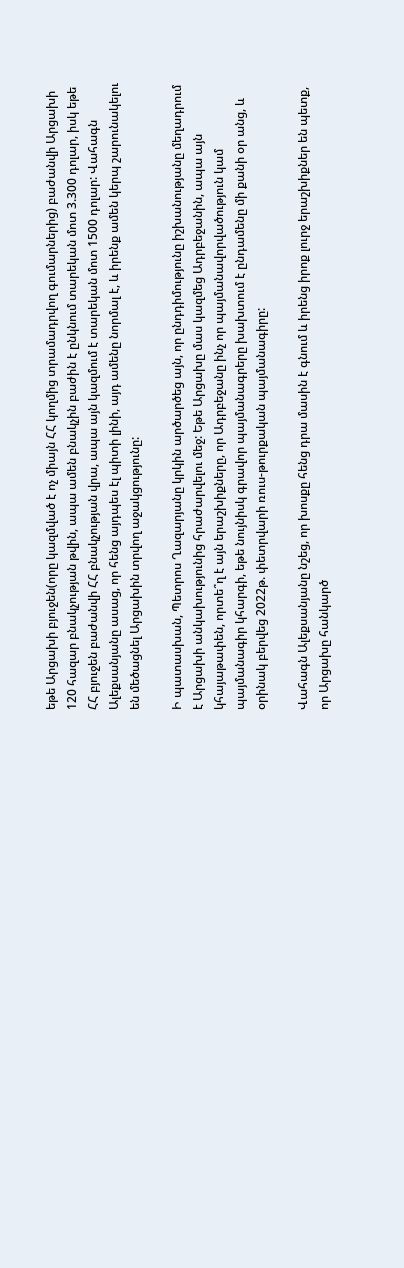եթե Արցախի բյուջեն(որը կազմված է ոչ միայն ՀՀ կողմից տրամադրվող գումարներից) բաժանվի Արցախի 120 հազար բնակչության թվին, ապա ամեն բնակչին բաժին է ընկնում տարեկան մոտ 3.300 դոլար, իսկ եթե ՀՀ բյուջեն բաժանվի ՀՀ բնակչության վրա, ապա այն կազմում է տարեկան մոտ 1500 դոլար: Վահագն Ալեքսանյանը ասաց, որ հենց այդպես էլ պիտի լինի, այդ ամենը նորմալ է, և իրենք ամեն կերպ շարունակելու են մեծացնել Արցախին տրվող աջակցությունը:

Ի պատասխան, Պետրոս Ղազարյանը կրկին արծարծեց այն, որ ընդդիմությունը իշխանությանը մեղադրում է Արցախի անկախությունից հրաժարվելու մեջ: Եթե Արցախը մաս կազմեց Ադրբեջանին, ապա այն կհայաթափեն, որտե՞ղ է այն երաշխիքները, որ Ադրբեջանը ինչ որ պայմանավորվածություն կամ պայմանագիր կհարգի, եթե նույնիսկ գրավոր պայմանագրերը խախտում է ընդամենը մի քանի օր անց, և օրինակ բերվեց 2022թ. փետրվարի ռուս-թուրքական պայմանագիրը:

Վահագն Ալեքսանյանը նշեց, որ խոսքը հենց դրա մասին է գնում և իրենց իրոք լուրջ երաշխիքներ են պետք, որ Արցախը հանկարծ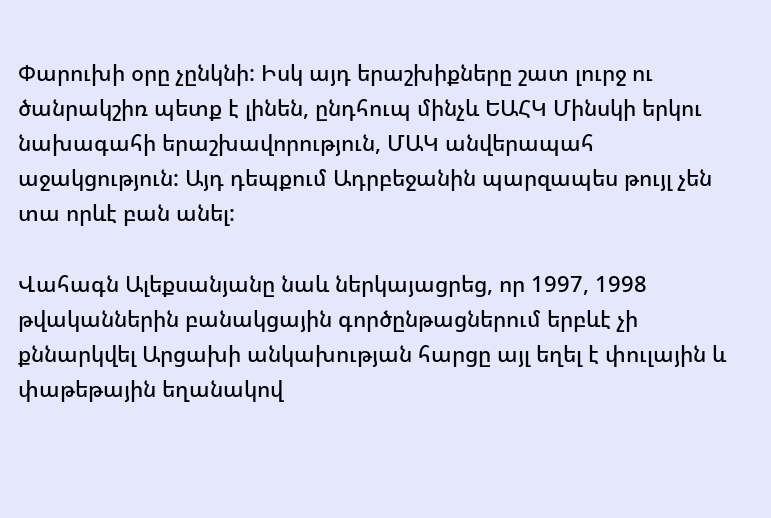Փարուխի օրը չընկնի: Իսկ այդ երաշխիքները շատ լուրջ ու ծանրակշիռ պետք է լինեն, ընդհուպ մինչև ԵԱՀԿ Մինսկի երկու նախագահի երաշխավորություն, ՄԱԿ անվերապահ աջակցություն: Այդ դեպքում Ադրբեջանին պարզապես թույլ չեն տա որևէ բան անել:

Վահագն Ալեքսանյանը նաև ներկայացրեց, որ 1997, 1998 թվականներին բանակցային գործընթացներում երբևէ չի քննարկվել Արցախի անկախության հարցը այլ եղել է փուլային և փաթեթային եղանակով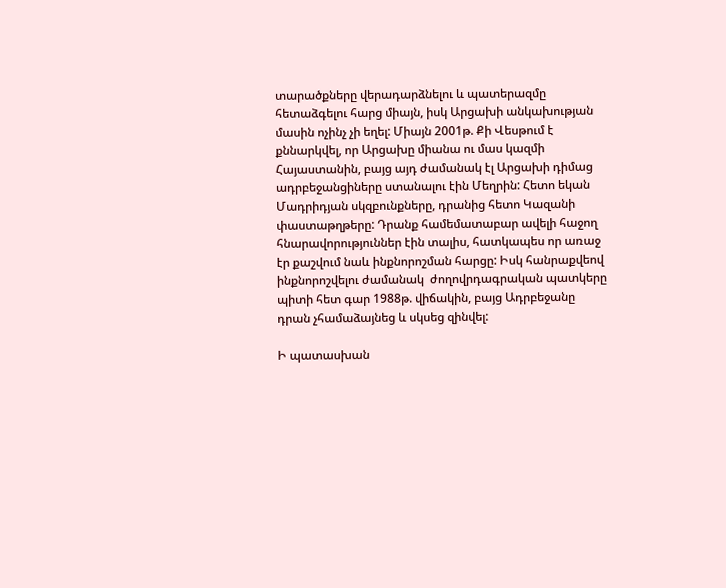տարածքները վերադարձնելու և պատերազմը հետաձգելու հարց միայն, իսկ Արցախի անկախության մասին ոչինչ չի եղել: Միայն 2001թ. Քի Վեսթում է քննարկվել, որ Արցախը միանա ու մաս կազմի Հայաստանին, բայց այդ ժամանակ էլ Արցախի դիմաց ադրբեջանցիները ստանալու էին Մեղրին: Հետո եկան Մադրիդյան սկզբունքները, դրանից հետո Կազանի փաստաթղթերը: Դրանք համեմատաբար ավելի հաջող հնարավորություններ էին տալիս, հատկապես որ առաջ էր քաշվում նաև ինքնորոշման հարցը: Իսկ հանրաքվեով ինքնորոշվելու ժամանակ  ժողովրդագրական պատկերը պիտի հետ գար 1988թ. վիճակին, բայց Ադրբեջանը դրան չհամաձայնեց և սկսեց զինվել:

Ի պատասխան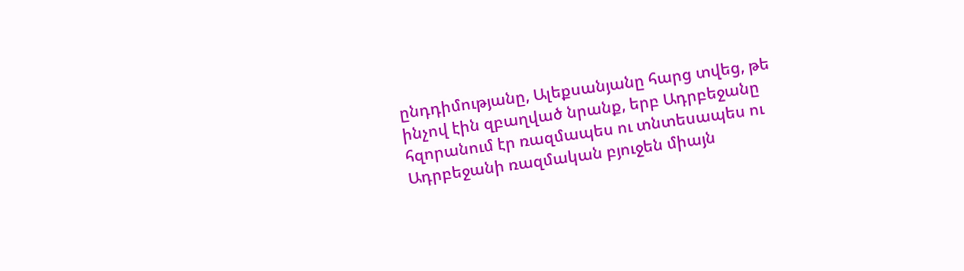ընդդիմությանը, Ալեքսանյանը հարց տվեց, թե ինչով էին զբաղված նրանք, երբ Ադրբեջանը հզորանում էր ռազմապես ու տնտեսապես ու Ադրբեջանի ռազմական բյուջեն միայն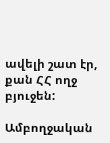ավելի շատ էր, քան ՀՀ ողջ բյուջեն:

Ամբողջական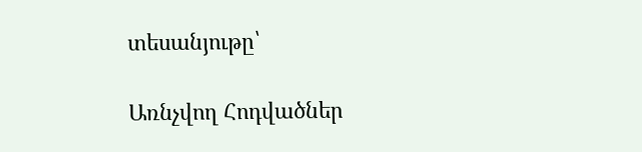տեսանյութը՝

Առնչվող Հոդվածներ